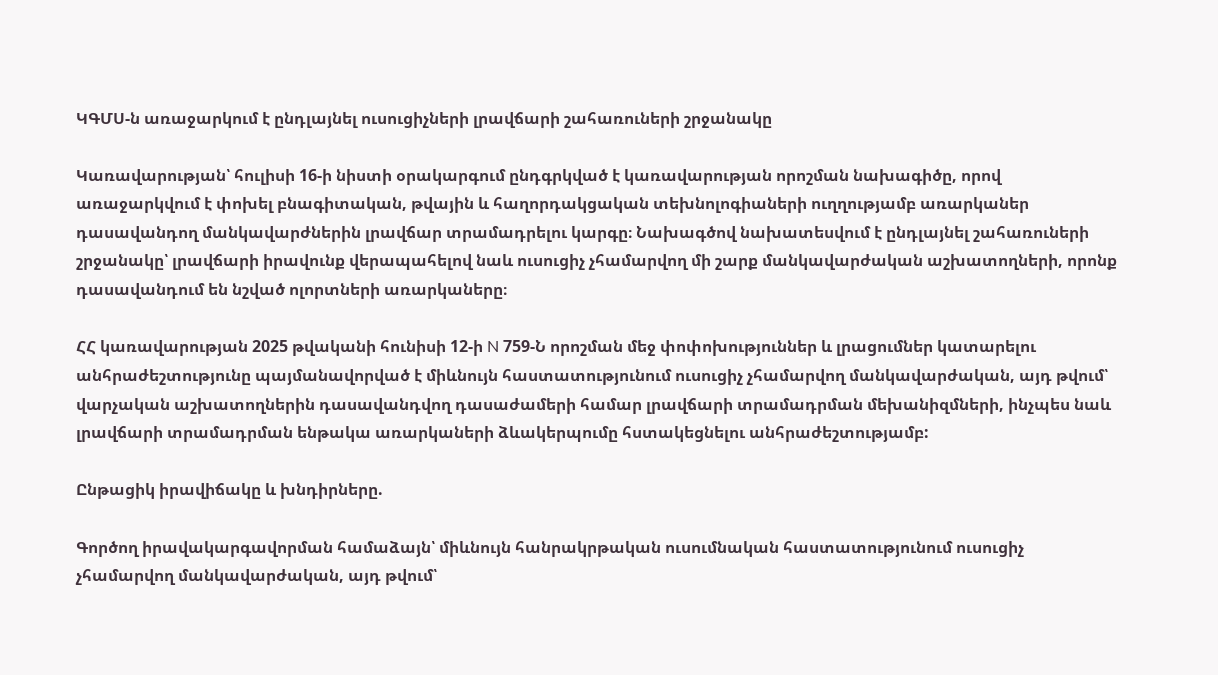ԿԳՄՍ-ն առաջարկում է ընդլայնել ուսուցիչների լրավճարի շահառուների շրջանակը

Կառավարության՝ հուլիսի 16-ի նիստի օրակարգում ընդգրկված է կառավարության որոշման նախագիծը, որով առաջարկվում է փոխել բնագիտական, թվային և հաղորդակցական տեխնոլոգիաների ուղղությամբ առարկաներ դասավանդող մանկավարժներին լրավճար տրամադրելու կարգը։ Նախագծով նախատեսվում է ընդլայնել շահառուների շրջանակը՝ լրավճարի իրավունք վերապահելով նաև ուսուցիչ չհամարվող մի շարք մանկավարժական աշխատողների, որոնք դասավանդում են նշված ոլորտների առարկաները։

ՀՀ կառավարության 2025 թվականի հունիսի 12-ի N 759-Ն որոշման մեջ փոփոխություններ և լրացումներ կատարելու անհրաժեշտությունը պայմանավորված է միևնույն հաստատությունում ուսուցիչ չհամարվող մանկավարժական, այդ թվում՝ վարչական աշխատողներին դասավանդվող դասաժամերի համար լրավճարի տրամադրման մեխանիզմների, ինչպես նաև լրավճարի տրամադրման ենթակա առարկաների ձևակերպումը հստակեցնելու անհրաժեշտությամբ:

Ընթացիկ իրավիճակը և խնդիրները.

Գործող իրավակարգավորման համաձայն՝ միևնույն հանրակրթական ուսումնական հաստատությունում ուսուցիչ չհամարվող մանկավարժական, այդ թվում՝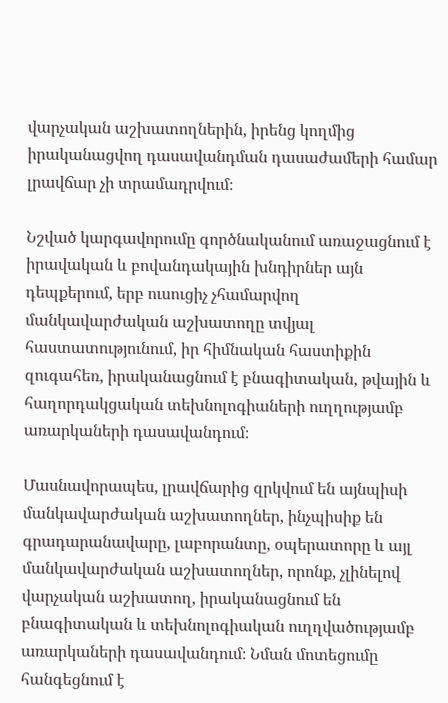վարչական աշխատողներին, իրենց կողմից իրականացվող դասավանդման դասաժամերի համար լրավճար չի տրամադրվում։

Նշված կարգավորումը գործնականում առաջացնում է իրավական և բովանդակային խնդիրներ այն դեպքերում, երբ ուսուցիչ չհամարվող մանկավարժական աշխատողը տվյալ հաստատությունում, իր հիմնական հաստիքին զուգահեռ, իրականացնում է բնագիտական, թվային և հաղորդակցական տեխնոլոգիաների ուղղությամբ առարկաների դասավանդում։

Մասնավորապես, լրավճարից զրկվում են այնպիսի մանկավարժական աշխատողներ, ինչպիսիք են գրադարանավարը, լաբորանտը, օպերատորը և այլ մանկավարժական աշխատողներ, որոնք, չլինելով վարչական աշխատող, իրականացնում են բնագիտական և տեխնոլոգիական ուղղվածությամբ առարկաների դասավանդում։ Նման մոտեցումը հանգեցնում է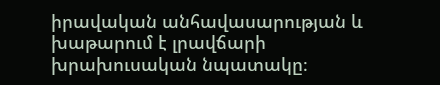իրավական անհավասարության և խաթարում է լրավճարի խրախուսական նպատակը։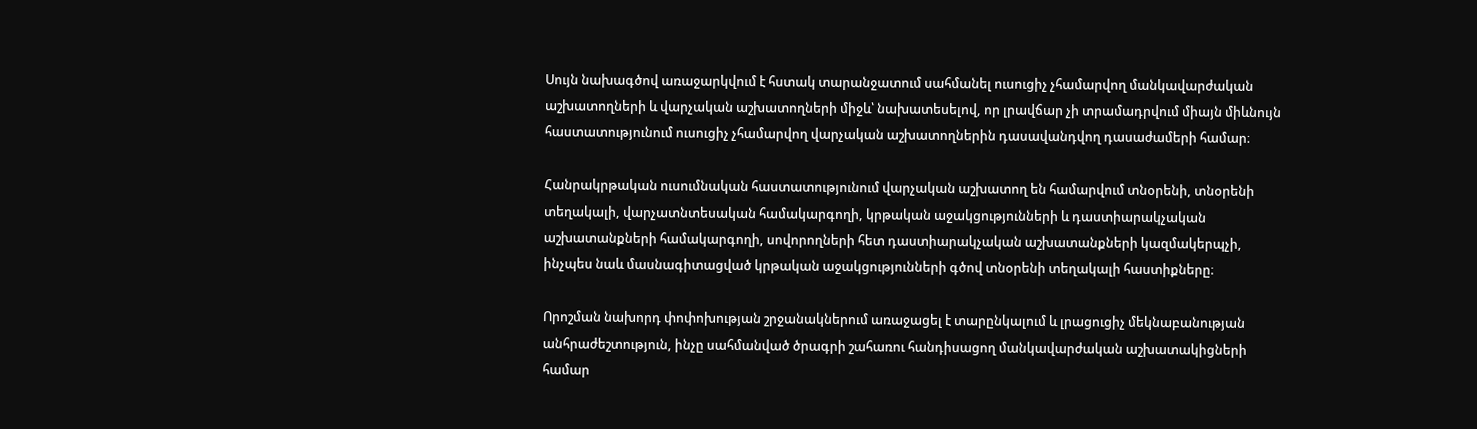Սույն նախագծով առաջարկվում է հստակ տարանջատում սահմանել ուսուցիչ չհամարվող մանկավարժական աշխատողների և վարչական աշխատողների միջև՝ նախատեսելով, որ լրավճար չի տրամադրվում միայն միևնույն հաստատությունում ուսուցիչ չհամարվող վարչական աշխատողներին դասավանդվող դասաժամերի համար։

Հանրակրթական ուսումնական հաստատությունում վարչական աշխատող են համարվում տնօրենի, տնօրենի տեղակալի, վարչատնտեսական համակարգողի, կրթական աջակցությունների և դաստիարակչական աշխատանքների համակարգողի, սովորողների հետ դաստիարակչական աշխատանքների կազմակերպչի, ինչպես նաև մասնագիտացված կրթական աջակցությունների գծով տնօրենի տեղակալի հաստիքները։

Որոշման նախորդ փոփոխության շրջանակներում առաջացել է տարընկալում և լրացուցիչ մեկնաբանության անհրաժեշտություն, ինչը սահմանված ծրագրի շահառու հանդիսացող մանկավարժական աշխատակիցների համար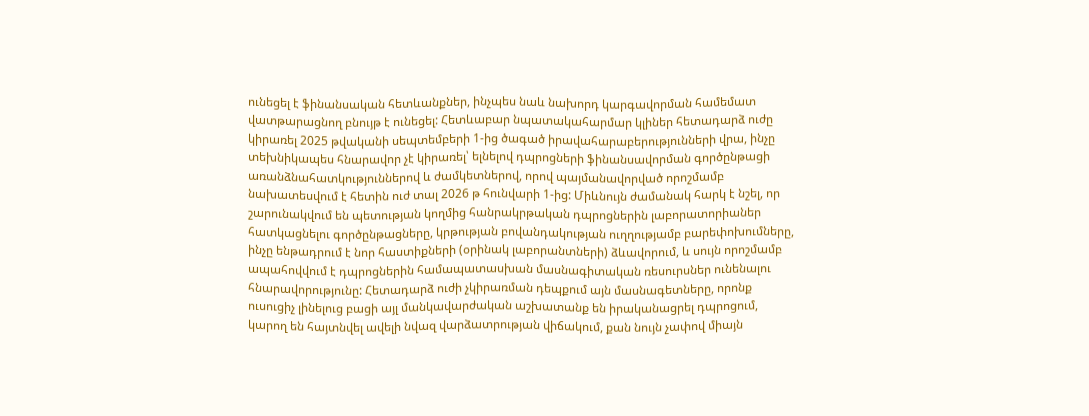ունեցել է ֆինանսական հետևանքներ, ինչպես նաև նախորդ կարգավորման համեմատ վատթարացնող բնույթ է ունեցել: Հետևաբար նպատակահարմար կլիներ հետադարձ ուժը կիրառել 2025 թվականի սեպտեմբերի 1-ից ծագած իրավահարաբերությունների վրա, ինչը տեխնիկապես հնարավոր չէ կիրառել՝ ելնելով դպրոցների ֆինանսավորման գործընթացի առանձնահատկություններով և ժամկետներով, որով պայմանավորված որոշմամբ նախատեսվում է հետին ուժ տալ 2026 թ հունվարի 1-ից: Միևնույն ժամանակ հարկ է նշել, որ շարունակվում են պետության կողմից հանրակրթական դպրոցներին լաբորատորիաներ հատկացնելու գործընթացները, կրթության բովանդակության ուղղությամբ բարեփոխումները, ինչը ենթադրում է նոր հաստիքների (օրինակ լաբորանտների) ձևավորում, և սույն որոշմամբ ապահովվում է դպրոցներին համապատասխան մասնագիտական ռեսուրսներ ունենալու հնարավորությունը: Հետադարձ ուժի չկիրառման դեպքում այն մասնագետները, որոնք ուսուցիչ լինելուց բացի այլ մանկավարժական աշխատանք են իրականացրել դպրոցում, կարող են հայտնվել ավելի նվազ վարձատրության վիճակում, քան նույն չափով միայն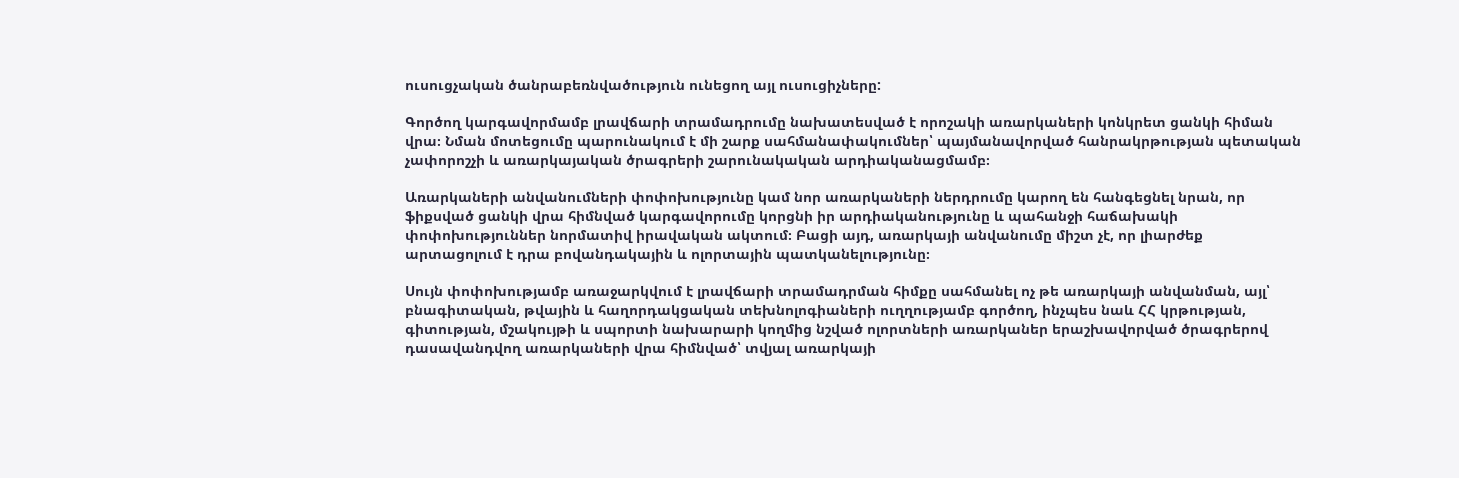ուսուցչական ծանրաբեռնվածություն ունեցող այլ ուսուցիչները:

Գործող կարգավորմամբ լրավճարի տրամադրումը նախատեսված է որոշակի առարկաների կոնկրետ ցանկի հիման վրա։ Նման մոտեցումը պարունակում է մի շարք սահմանափակումներ՝ պայմանավորված հանրակրթության պետական չափորոշչի և առարկայական ծրագրերի շարունակական արդիականացմամբ։

Առարկաների անվանումների փոփոխությունը կամ նոր առարկաների ներդրումը կարող են հանգեցնել նրան, որ ֆիքսված ցանկի վրա հիմնված կարգավորումը կորցնի իր արդիականությունը և պահանջի հաճախակի փոփոխություններ նորմատիվ իրավական ակտում։ Բացի այդ, առարկայի անվանումը միշտ չէ, որ լիարժեք արտացոլում է դրա բովանդակային և ոլորտային պատկանելությունը։

Սույն փոփոխությամբ առաջարկվում է լրավճարի տրամադրման հիմքը սահմանել ոչ թե առարկայի անվանման, այլ՝ բնագիտական, թվային և հաղորդակցական տեխնոլոգիաների ուղղությամբ գործող, ինչպես նաև ՀՀ կրթության, գիտության, մշակույթի և սպորտի նախարարի կողմից նշված ոլորտների առարկաներ երաշխավորված ծրագրերով դասավանդվող առարկաների վրա հիմնված՝ տվյալ առարկայի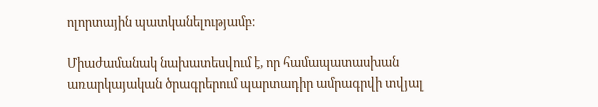ոլորտային պատկանելությամբ։

Միաժամանակ նախատեսվում է, որ համապատասխան առարկայական ծրագրերում պարտադիր ամրագրվի տվյալ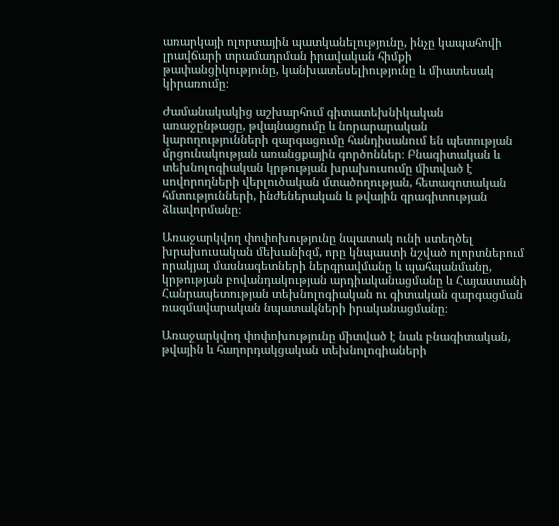առարկայի ոլորտային պատկանելությունը, ինչը կապահովի լրավճարի տրամադրման իրավական հիմքի թափանցիկությունը, կանխատեսելիությունը և միատեսակ կիրառումը։

Ժամանակակից աշխարհում գիտատեխնիկական առաջընթացը, թվայնացումը և նորարարական կարողությունների զարգացումը հանդիսանում են պետության մրցունակության առանցքային գործոններ։ Բնագիտական և տեխնոլոգիական կրթության խրախուսումը միտված է սովորողների վերլուծական մտածողության, հետազոտական հմտությունների, ինժեներական և թվային գրագիտության ձևավորմանը։

Առաջարկվող փոփոխությունը նպատակ ունի ստեղծել խրախուսական մեխանիզմ, որը կնպաստի նշված ոլորտներում որակյալ մասնագետների ներգրավմանը և պահպանմանը, կրթության բովանդակության արդիականացմանը և Հայաստանի Հանրապետության տեխնոլոգիական ու գիտական զարգացման ռազմավարական նպատակների իրականացմանը։

Առաջարկվող փոփոխությունը միտված է նաև բնագիտական, թվային և հաղորդակցական տեխնոլոգիաների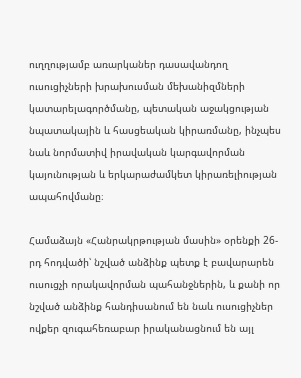ուղղությամբ առարկաներ դասավանդող ուսուցիչների խրախուսման մեխանիզմների կատարելագործմանը, պետական աջակցության նպատակային և հասցեական կիրառմանը, ինչպես նաև նորմատիվ իրավական կարգավորման կայունության և երկարաժամկետ կիրառելիության ապահովմանը։

Համաձայն «Հանրակրթության մասին» օրենքի 26-րդ հոդվածի՝ նշված անձինք պետք է բավարարեն ուսուցչի որակավորման պահանջներին, և քանի որ նշված անձինք հանդիսանում են նաև ուսուցիչներ ովքեր զուգահեռաբար իրականացնում են այլ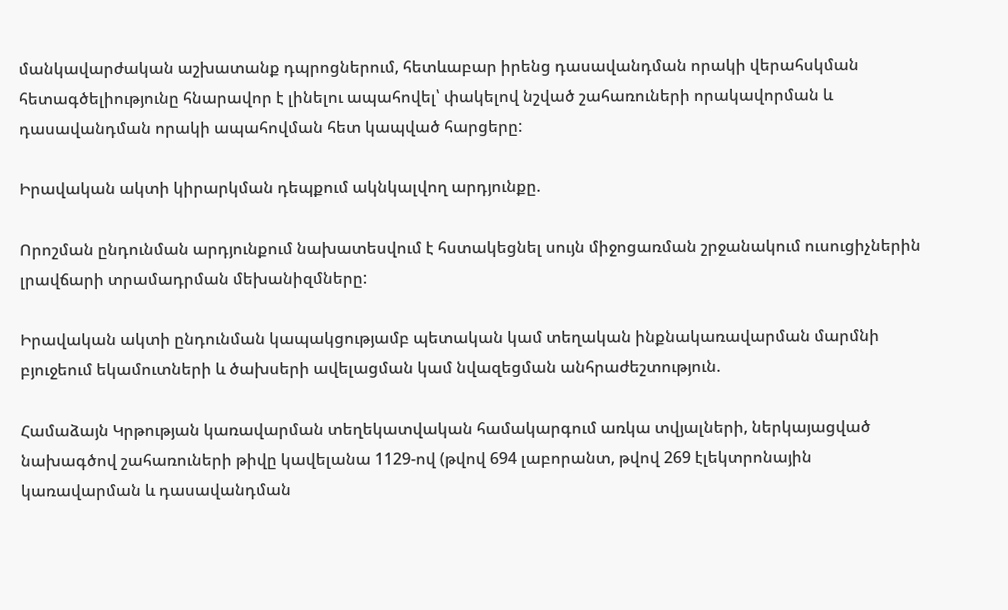մանկավարժական աշխատանք դպրոցներում, հետևաբար իրենց դասավանդման որակի վերահսկման հետագծելիությունը հնարավոր է լինելու ապահովել՝ փակելով նշված շահառուների որակավորման և դասավանդման որակի ապահովման հետ կապված հարցերը:

Իրավական ակտի կիրարկման դեպքում ակնկալվող արդյունքը.

Որոշման ընդունման արդյունքում նախատեսվում է հստակեցնել սույն միջոցառման շրջանակում ուսուցիչներին լրավճարի տրամադրման մեխանիզմները:

Իրավական ակտի ընդունման կապակցությամբ պետական կամ տեղական ինքնակառավարման մարմնի բյուջեում եկամուտների և ծախսերի ավելացման կամ նվազեցման անհրաժեշտություն.

Համաձայն Կրթության կառավարման տեղեկատվական համակարգում առկա տվյալների, ներկայացված նախագծով շահառուների թիվը կավելանա 1129-ով (թվով 694 լաբորանտ, թվով 269 էլեկտրոնային կառավարման և դասավանդման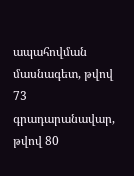ապահովման մասնագետ, թվով 73 գրադարանավար, թվով 80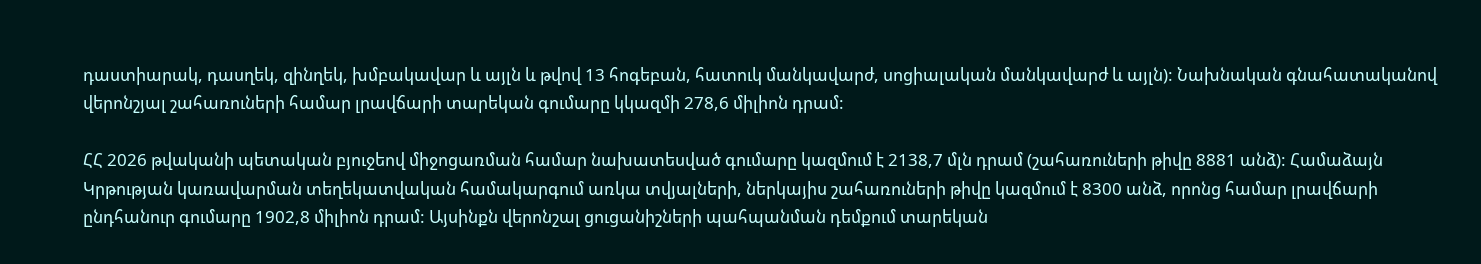դաստիարակ, դասղեկ, զինղեկ, խմբակավար և այլն և թվով 13 հոգեբան, հատուկ մանկավարժ, սոցիալական մանկավարժ և այլն): Նախնական գնահատականով վերոնշյալ շահառուների համար լրավճարի տարեկան գումարը կկազմի 278,6 միլիոն դրամ:

ՀՀ 2026 թվականի պետական բյուջեով միջոցառման համար նախատեսված գումարը կազմում է 2138,7 մլն դրամ (շահառուների թիվը 8881 անձ): Համաձայն Կրթության կառավարման տեղեկատվական համակարգում առկա տվյալների, ներկայիս շահառուների թիվը կազմում է 8300 անձ, որոնց համար լրավճարի ընդհանուր գումարը 1902,8 միլիոն դրամ: Այսինքն վերոնշալ ցուցանիշների պահպանման դեմքում տարեկան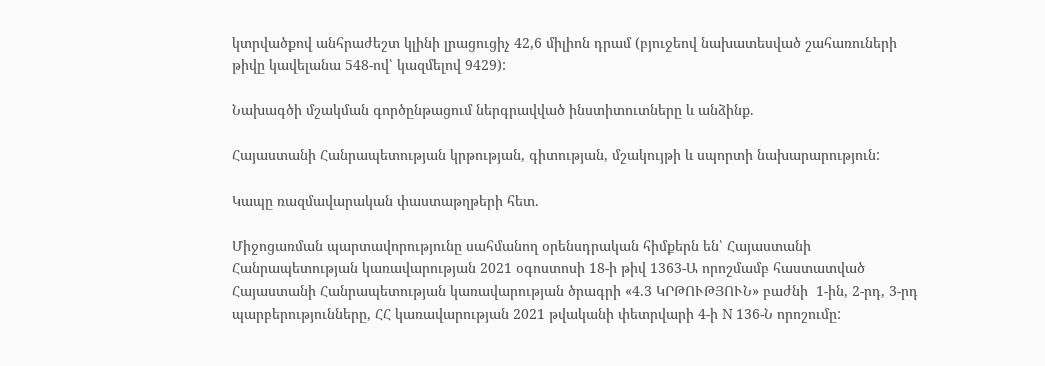կտրվածքով անհրաժեշտ կլինի լրացուցիչ 42,6 միլիոն դրամ (բյուջեով նախատեսված շահառուների թիվը կավելանա 548-ով՝ կազմելով 9429):

Նախագծի մշակման գործընթացում ներգրավված ինստիտուտները և անձինք.

Հայաստանի Հանրապետության կրթության, գիտության, մշակույթի և սպորտի նախարարություն:

Կապը ռազմավարական փաստաթղթերի հետ.

Միջոցառման պարտավորությունը սահմանող օրենսդրական հիմքերն են՝ Հայաստանի Հանրապետության կառավարության 2021 օգոստոսի 18-ի թիվ 1363-Ա որոշմամբ հաստատված Հայաստանի Հանրապետության կառավարության ծրագրի «4.3 ԿՐԹՈՒԹՅՈՒՆ» բաժնի  1-ին, 2-րդ, 3-րդ պարբերությունները, ՀՀ կառավարության 2021 թվականի փետրվարի 4-ի N 136-Ն որոշումը: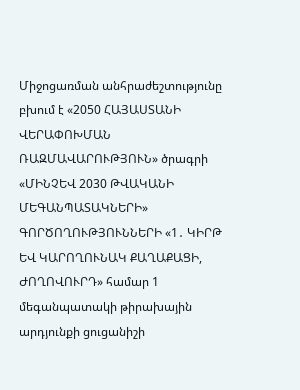Միջոցառման անհրաժեշտությունը բխում է «2050 ՀԱՅԱՍՏԱՆԻ ՎԵՐԱՓՈԽՄԱՆ ՌԱԶՄԱՎԱՐՈՒԹՅՈՒՆ» ծրագրի «ՄԻՆՉԵՎ 2030 ԹՎԱԿԱՆԻ ՄԵԳԱՆՊԱՏԱԿՆԵՐԻ»   ԳՈՐԾՈՂՈՒԹՅՈՒՆՆԵՐԻ «1․ ԿԻՐԹ ԵՎ ԿԱՐՈՂՈՒՆԱԿ ՔԱՂԱՔԱՑԻ, ԺՈՂՈՎՈՒՐԴ» համար 1 մեգանպատակի թիրախային արդյունքի ցուցանիշի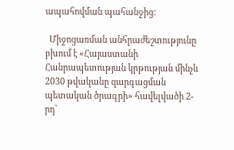ապահովման պահանջից:

  Միջոցառման անհրաժեշտությունը բխում է «Հայաստանի Հանրապետության կրթության մինչև 2030 թվականը զարգացման պետական ծրագրի» հավելվածի 2-րդ՝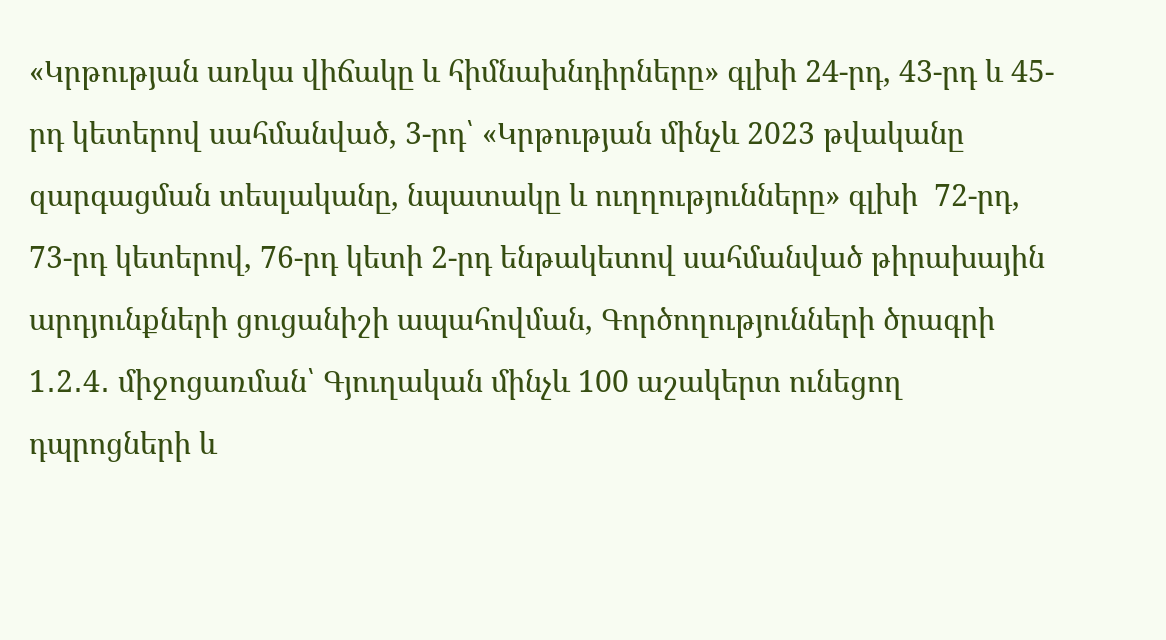«Կրթության առկա վիճակը և հիմնախնդիրները» գլխի 24-րդ, 43-րդ և 45-րդ կետերով սահմանված, 3-րդ՝ «Կրթության մինչև 2023 թվականը զարգացման տեսլականը, նպատակը և ուղղությունները» գլխի  72-րդ, 73-րդ կետերով, 76-րդ կետի 2-րդ ենթակետով սահմանված թիրախային արդյունքների ցուցանիշի ապահովման, Գործողությունների ծրագրի 1․2․4․ միջոցառման՝ Գյուղական մինչև 100 աշակերտ ունեցող դպրոցների և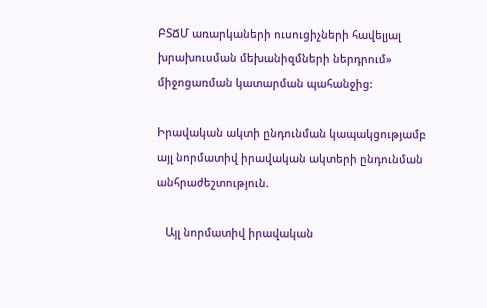ԲՏՃՄ առարկաների ուսուցիչների հավելյալ խրախուսման մեխանիզմների ներդրում» միջոցառման կատարման պահանջից:

Իրավական ակտի ընդունման կապակցությամբ այլ նորմատիվ իրավական ակտերի ընդունման անհրաժեշտություն.

   Այլ նորմատիվ իրավական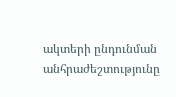ակտերի ընդունման անհրաժեշտությունը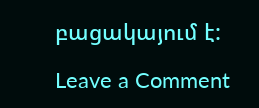բացակայում է:

Leave a Comment